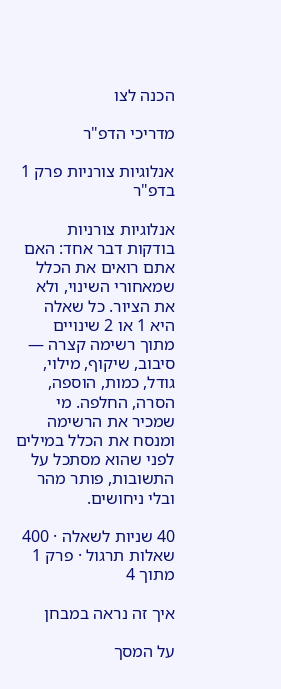הכנה לצו

מדריכי הדפ"ר

אנלוגיות צורניות פרק 1 בדפ"ר

אנלוגיות צורניות בודקות דבר אחד: האם אתם רואים את הכלל שמאחורי השינוי, ולא את הציור. כל שאלה היא 1 או 2 שינויים מתוך רשימה קצרה — סיבוב, שיקוף, מילוי, גודל, כמות, הוספה, הסרה, החלפה. מי שמכיר את הרשימה ומנסח את הכלל במילים לפני שהוא מסתכל על התשובות, פותר מהר ובלי ניחושים.

40 שניות לשאלה · 400 שאלות תרגול · פרק 1 מתוך 4

איך זה נראה במבחן

על המסך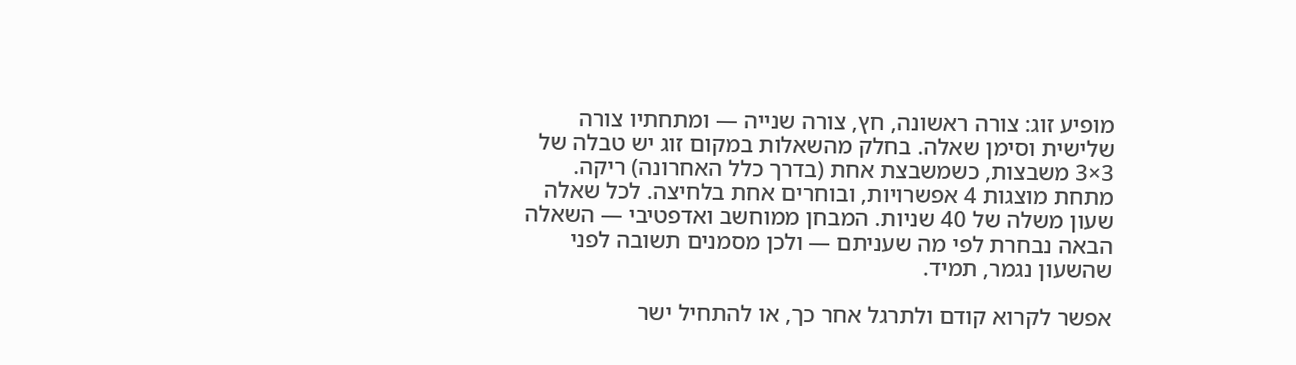מופיע זוג: צורה ראשונה, חץ, צורה שנייה — ומתחתיו צורה שלישית וסימן שאלה. בחלק מהשאלות במקום זוג יש טבלה של 3×3 משבצות, כשמשבצת אחת (בדרך כלל האחרונה) ריקה. מתחת מוצגות 4 אפשרויות, ובוחרים אחת בלחיצה. לכל שאלה שעון משלה של 40 שניות. המבחן ממוחשב ואדפטיבי — השאלה הבאה נבחרת לפי מה שעניתם — ולכן מסמנים תשובה לפני שהשעון נגמר, תמיד.

אפשר לקרוא קודם ולתרגל אחר כך, או להתחיל ישר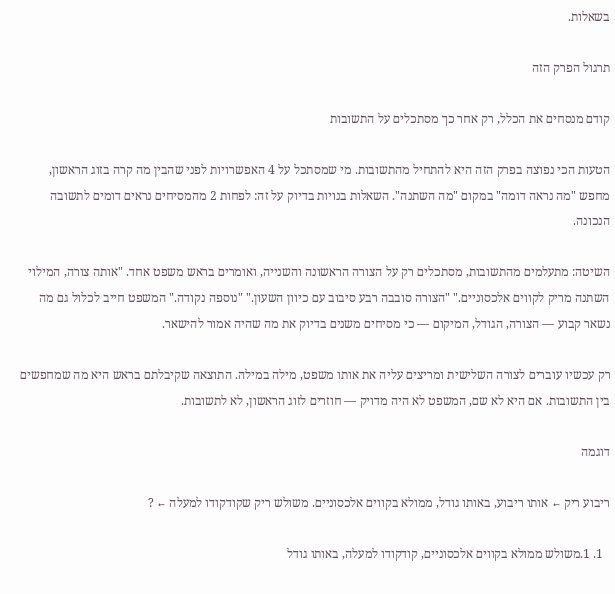בשאלות.

תרגול הפרק הזה

קודם מנסחים את הכלל, רק אחר כך מסתכלים על התשובות

הטעות הכי נפוצה בפרק הזה היא להתחיל מהתשובות. מי שמסתכל על 4 האפשרויות לפני שהבין מה קרה בזוג הראשון, מחפש "מה נראה דומה" במקום "מה השתנה". השאלות בנויות בדיוק על זה: לפחות 2 מהמסיחים נראים דומים לתשובה הנכונה.

השיטה: מתעלמים מהתשובות, מסתכלים רק על הצורה הראשונה והשנייה, ואומרים בראש משפט אחד. "אותה צורה, המילוי השתנה מריק לקווים אלכסוניים." "הצורה סובבה רבע סיבוב עם כיוון השעון." "נוספה נקודה." המשפט חייב לכלול גם מה נשאר קבוע — הצורה, הגודל, המיקום — כי מסיחים משנים בדיוק את מה שהיה אמור להישאר.

רק עכשיו עוברים לצורה השלישית ומריצים עליה את אותו משפט, מילה במילה. התוצאה שקיבלתם בראש היא מה שמחפשים בין התשובות. אם היא לא שם, המשפט לא היה מדויק — חוזרים לזוג הראשון, לא לתשובות.

דוגמה

ריבוע ריק ← אותו ריבוע, באותו גודל, ממולא בקווים אלכסוניים. משולש ריק שקודקודו למעלה ← ?

  1. 1.משולש ממולא בקווים אלכסוניים, קודקודו למעלה, באותו גודל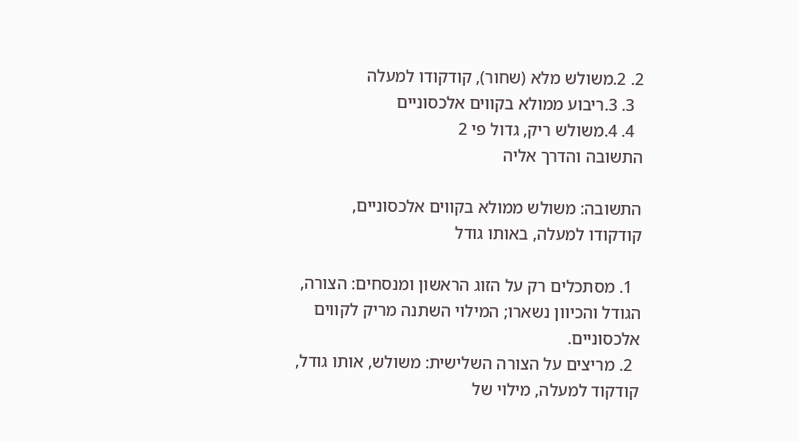2. 2.משולש מלא (שחור), קודקודו למעלה
  3. 3.ריבוע ממולא בקווים אלכסוניים
  4. 4.משולש ריק, גדול פי 2
התשובה והדרך אליה

התשובה: משולש ממולא בקווים אלכסוניים, קודקודו למעלה, באותו גודל

  1. מסתכלים רק על הזוג הראשון ומנסחים: הצורה, הגודל והכיוון נשארו; המילוי השתנה מריק לקווים אלכסוניים.
  2. מריצים על הצורה השלישית: משולש, אותו גודל, קודקוד למעלה, מילוי של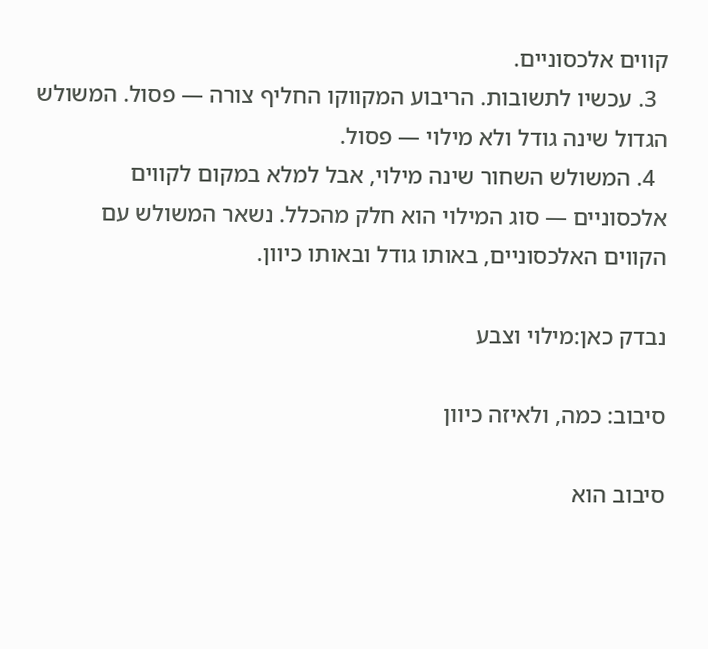קווים אלכסוניים.
  3. עכשיו לתשובות. הריבוע המקווקו החליף צורה — פסול. המשולש הגדול שינה גודל ולא מילוי — פסול.
  4. המשולש השחור שינה מילוי, אבל למלא במקום לקווים אלכסוניים — סוג המילוי הוא חלק מהכלל. נשאר המשולש עם הקווים האלכסוניים, באותו גודל ובאותו כיוון.

נבדק כאן:מילוי וצבע

סיבוב: כמה, ולאיזה כיוון

סיבוב הוא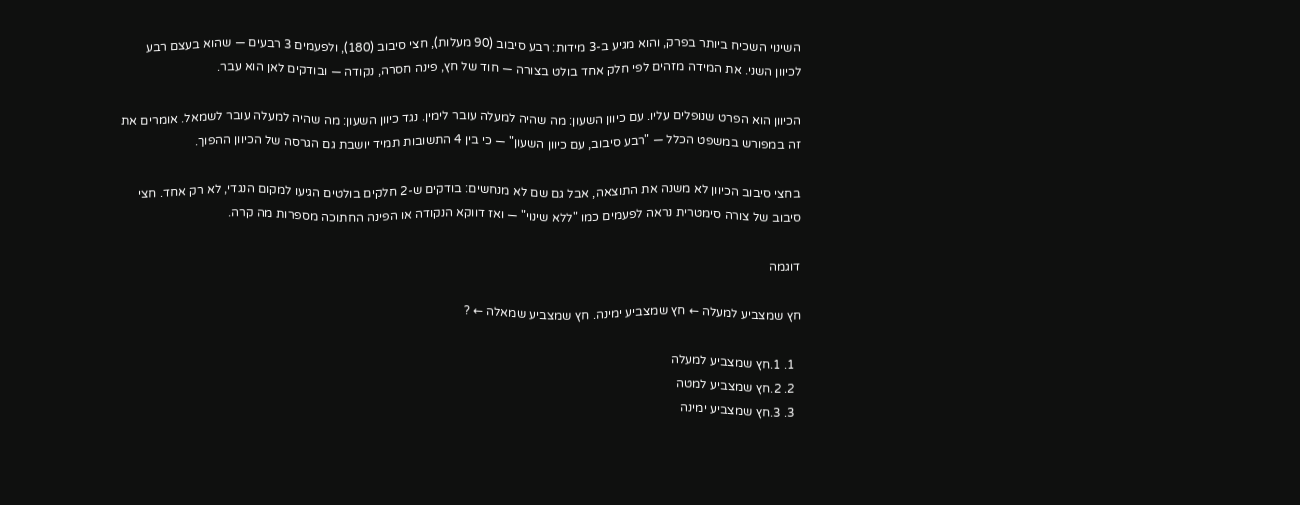השינוי השכיח ביותר בפרק, והוא מגיע ב-3 מידות: רבע סיבוב (90 מעלות), חצי סיבוב (180), ולפעמים 3 רבעים — שהוא בעצם רבע לכיוון השני. את המידה מזהים לפי חלק אחד בולט בצורה — חוד של חץ, פינה חסרה, נקודה — ובודקים לאן הוא עבר.

הכיוון הוא הפרט שנופלים עליו. עם כיוון השעון: מה שהיה למעלה עובר לימין. נגד כיוון השעון: מה שהיה למעלה עובר לשמאל. אומרים את זה במפורש במשפט הכלל — "רבע סיבוב, עם כיוון השעון" — כי בין 4 התשובות תמיד יושבת גם הגרסה של הכיוון ההפוך.

בחצי סיבוב הכיוון לא משנה את התוצאה, אבל גם שם לא מנחשים: בודקים ש-2 חלקים בולטים הגיעו למקום הנגדי, לא רק אחד. חצי סיבוב של צורה סימטרית נראה לפעמים כמו "ללא שינוי" — ואז דווקא הנקודה או הפינה החתוכה מספרות מה קרה.

דוגמה

חץ שמצביע למעלה ← חץ שמצביע ימינה. חץ שמצביע שמאלה ← ?

  1. 1.חץ שמצביע למעלה
  2. 2.חץ שמצביע למטה
  3. 3.חץ שמצביע ימינה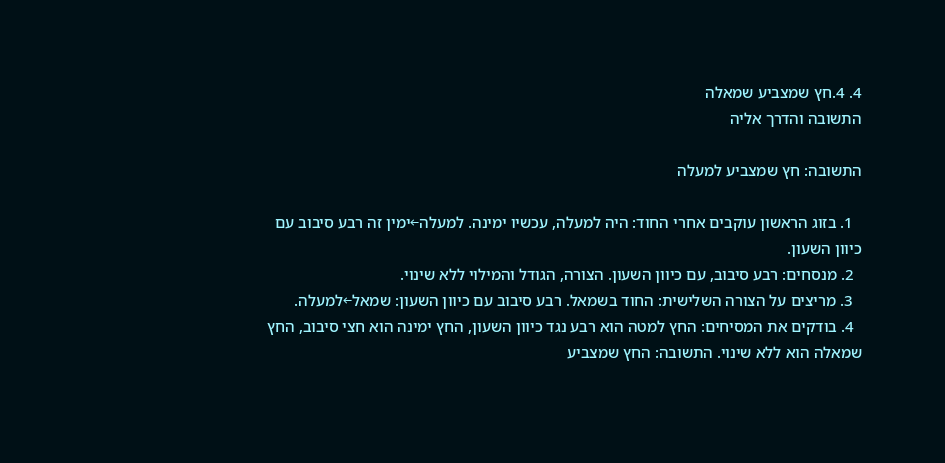4. 4.חץ שמצביע שמאלה
התשובה והדרך אליה

התשובה: חץ שמצביע למעלה

  1. בזוג הראשון עוקבים אחרי החוד: היה למעלה, עכשיו ימינה. למעלה←ימין זה רבע סיבוב עם כיוון השעון.
  2. מנסחים: רבע סיבוב, עם כיוון השעון. הצורה, הגודל והמילוי ללא שינוי.
  3. מריצים על הצורה השלישית: החוד בשמאל. רבע סיבוב עם כיוון השעון: שמאל←למעלה.
  4. בודקים את המסיחים: החץ למטה הוא רבע נגד כיוון השעון, החץ ימינה הוא חצי סיבוב, החץ שמאלה הוא ללא שינוי. התשובה: החץ שמצביע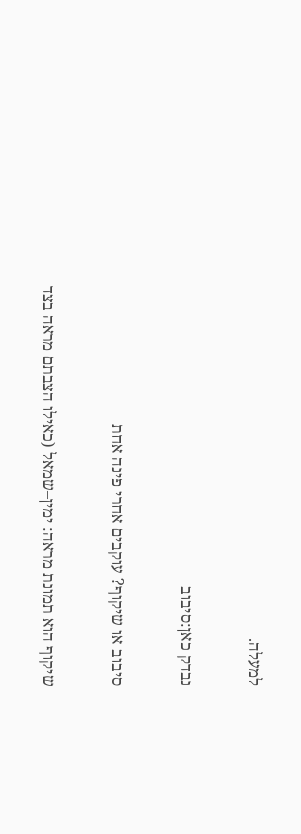למעלה.

נבדק כאן:סיבוב

סיבוב או שיקוף? עוקבים אחרי פינה אחת

שיקוף הוא תמונת מראה: ימין–שמאל (כאילו הצבתם מראה בצד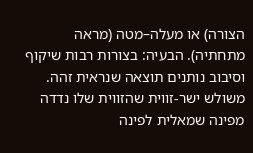הצורה) או מעלה–מטה (מראה מתחתיה). הבעיה: בצורות רבות שיקוף וסיבוב נותנים תוצאה שנראית זהה. משולש ישר-זווית שהזווית שלו נדדה מפינה שמאלית לפינה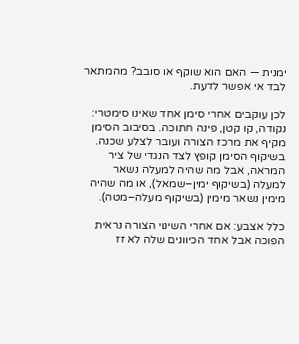ימנית — האם הוא שוקף או סובב? מהמתאר לבד אי אפשר לדעת.

לכן עוקבים אחרי סימן אחד שאינו סימטרי: נקודה, קו קטן, פינה חתוכה. בסיבוב הסימן מקיף את מרכז הצורה ועובר לצלע שכנה. בשיקוף הסימן קופץ לצד הנגדי של ציר המראה, אבל מה שהיה למעלה נשאר למעלה (בשיקוף ימין–שמאל), או מה שהיה מימין נשאר מימין (בשיקוף מעלה–מטה).

כלל אצבע: אם אחרי השינוי הצורה נראית הפוכה אבל אחד הכיוונים שלה לא זז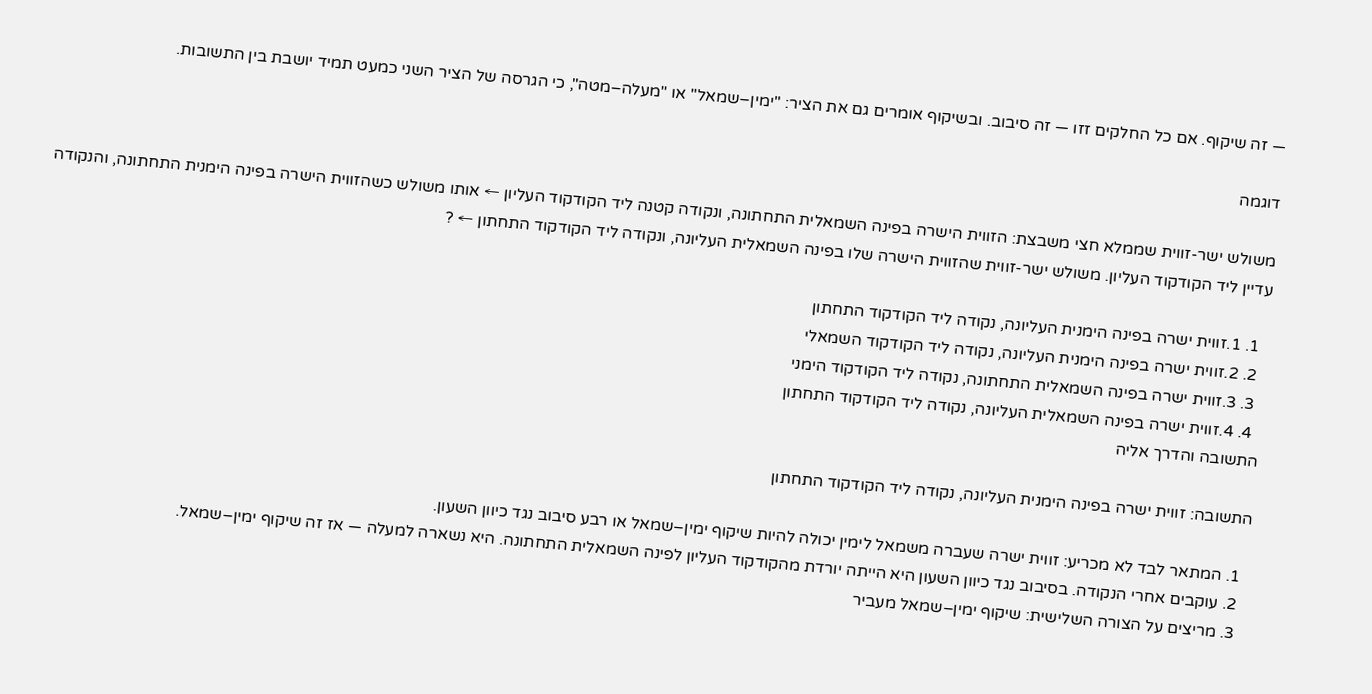— זה שיקוף. אם כל החלקים זזו — זה סיבוב. ובשיקוף אומרים גם את הציר: "ימין–שמאל" או "מעלה–מטה", כי הגרסה של הציר השני כמעט תמיד יושבת בין התשובות.

דוגמה

משולש ישר-זווית שממלא חצי משבצת: הזווית הישרה בפינה השמאלית התחתונה, ונקודה קטנה ליד הקודקוד העליון ← אותו משולש כשהזווית הישרה בפינה הימנית התחתונה, והנקודה עדיין ליד הקודקוד העליון. משולש ישר-זווית שהזווית הישרה שלו בפינה השמאלית העליונה, ונקודה ליד הקודקוד התחתון ← ?

  1. 1.זווית ישרה בפינה הימנית העליונה, נקודה ליד הקודקוד התחתון
  2. 2.זווית ישרה בפינה הימנית העליונה, נקודה ליד הקודקוד השמאלי
  3. 3.זווית ישרה בפינה השמאלית התחתונה, נקודה ליד הקודקוד הימני
  4. 4.זווית ישרה בפינה השמאלית העליונה, נקודה ליד הקודקוד התחתון
התשובה והדרך אליה

התשובה: זווית ישרה בפינה הימנית העליונה, נקודה ליד הקודקוד התחתון

  1. המתאר לבד לא מכריע: זווית ישרה שעברה משמאל לימין יכולה להיות שיקוף ימין–שמאל או רבע סיבוב נגד כיוון השעון.
  2. עוקבים אחרי הנקודה. בסיבוב נגד כיוון השעון היא הייתה יורדת מהקודקוד העליון לפינה השמאלית התחתונה. היא נשארה למעלה — אז זה שיקוף ימין–שמאל.
  3. מריצים על הצורה השלישית: שיקוף ימין–שמאל מעביר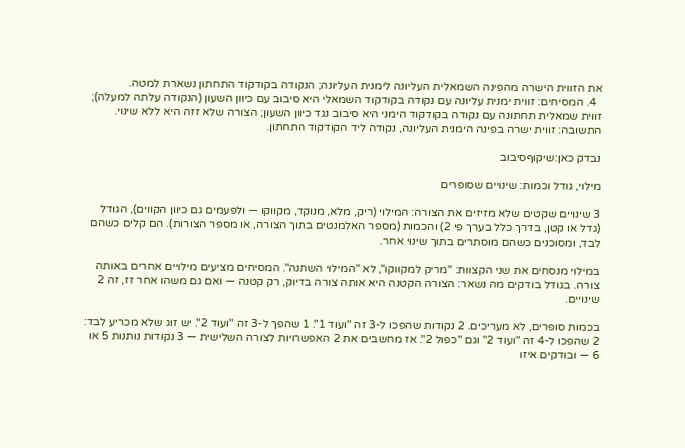את הזווית הישרה מהפינה השמאלית העליונה לימנית העליונה; הנקודה בקודקוד התחתון נשארת למטה.
  4. המסיחים: זווית ימנית עליונה עם נקודה בקודקוד השמאלי היא סיבוב עם כיוון השעון (הנקודה עלתה למעלה); זווית שמאלית תחתונה עם נקודה בקודקוד הימני היא סיבוב נגד כיוון השעון; הצורה שלא זזה היא ללא שינוי. התשובה: זווית ישרה בפינה הימנית העליונה, נקודה ליד הקודקוד התחתון.

נבדק כאן:שיקוףסיבוב

מילוי, גודל וכמות: שינויים שסופרים

3 שינויים שקטים שלא מזיזים את הצורה: המילוי (ריק, מלא, מנוקד, מקווקו — ולפעמים גם כיוון הקווים), הגודל (גדל או קטן, בדרך כלל בערך פי 2) והכמות (מספר האלמנטים בתוך הצורה, או מספר הצורות). הם קלים כשהם לבד, ומסוכנים כשהם מוסתרים בתוך שינוי אחר.

במילוי מנסחים את שני הקצוות: "מריק למקווקו", לא "המילוי השתנה". המסיחים מציעים מילויים אחרים באותה צורה. בגודל בודקים מה נשאר: הצורה הקטנה היא אותה צורה בדיוק, רק קטנה — ואם גם משהו אחר זז, זה 2 שינויים.

בכמות סופרים, לא מעריכים. 2 נקודות שהפכו ל-3 זה "ועוד 1". 1 שהפך ל-3 זה "ועוד 2". יש זוג שלא מכריע לבד: 2 שהפכו ל-4 זה "ועוד 2" וגם "כפול 2". אז מחשבים את 2 האפשרויות לצורה השלישית — 3 נקודות נותנות 5 או 6 — ובודקים איזו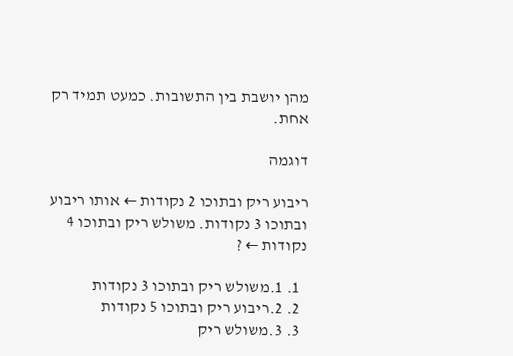מהן יושבת בין התשובות. כמעט תמיד רק אחת.

דוגמה

ריבוע ריק ובתוכו 2 נקודות ← אותו ריבוע ובתוכו 3 נקודות. משולש ריק ובתוכו 4 נקודות ← ?

  1. 1.משולש ריק ובתוכו 3 נקודות
  2. 2.ריבוע ריק ובתוכו 5 נקודות
  3. 3.משולש ריק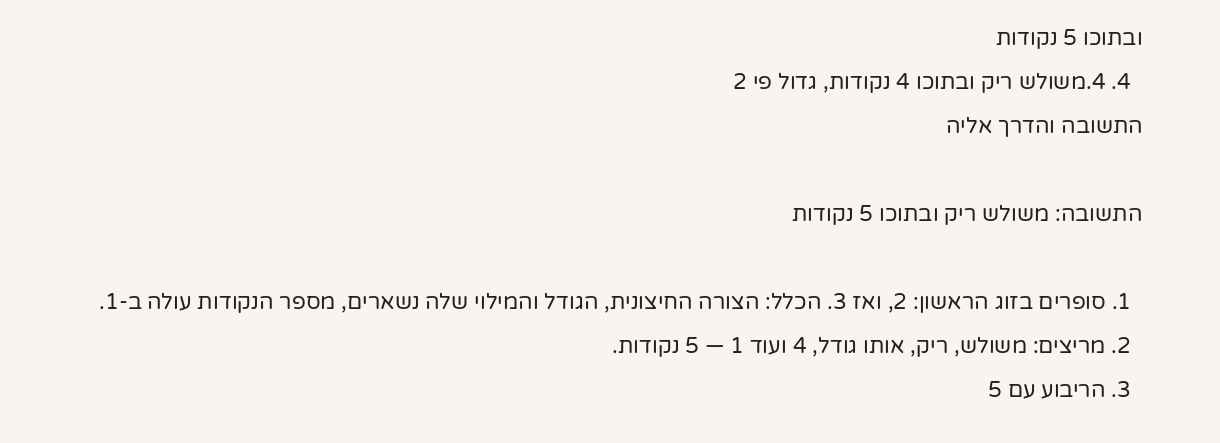ובתוכו 5 נקודות
  4. 4.משולש ריק ובתוכו 4 נקודות, גדול פי 2
התשובה והדרך אליה

התשובה: משולש ריק ובתוכו 5 נקודות

  1. סופרים בזוג הראשון: 2, ואז 3. הכלל: הצורה החיצונית, הגודל והמילוי שלה נשארים, מספר הנקודות עולה ב-1.
  2. מריצים: משולש, ריק, אותו גודל, 4 ועוד 1 — 5 נקודות.
  3. הריבוע עם 5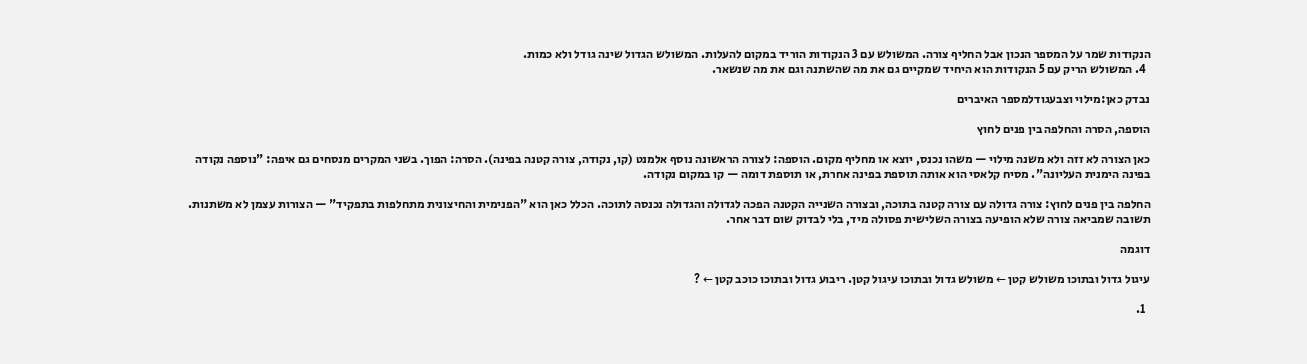הנקודות שמר על המספר הנכון אבל החליף צורה. המשולש עם 3 הנקודות הוריד במקום להעלות. המשולש הגדול שינה גודל ולא כמות.
  4. המשולש הריק עם 5 הנקודות הוא היחיד שמקיים גם את מה שהשתנה וגם את מה שנשאר.

נבדק כאן:מילוי וצבעגודלמספר האיברים

הוספה, הסרה והחלפה בין פנים לחוץ

כאן הצורה לא זזה ולא משנה מילוי — משהו נכנס, יוצא או מחליף מקום. הוספה: לצורה הראשונה נוסף אלמנט (קו, נקודה, צורה קטנה בפינה). הסרה: הפוך. בשני המקרים מנסחים גם איפה: "נוספה נקודה בפינה הימנית העליונה". מסיח קלאסי הוא אותה תוספת בפינה אחרת, או תוספת דומה — קו במקום נקודה.

החלפה בין פנים לחוץ: צורה גדולה עם צורה קטנה בתוכה, ובצורה השנייה הקטנה הפכה לגדולה והגדולה נכנסה לתוכה. הכלל כאן הוא "הפנימית והחיצונית מתחלפות בתפקיד" — הצורות עצמן לא משתנות. תשובה שמביאה צורה שלא הופיעה בצורה השלישית פסולה מיד, בלי לבדוק שום דבר אחר.

דוגמה

עיגול גדול ובתוכו משולש קטן ← משולש גדול ובתוכו עיגול קטן. ריבוע גדול ובתוכו כוכב קטן ← ?

  1.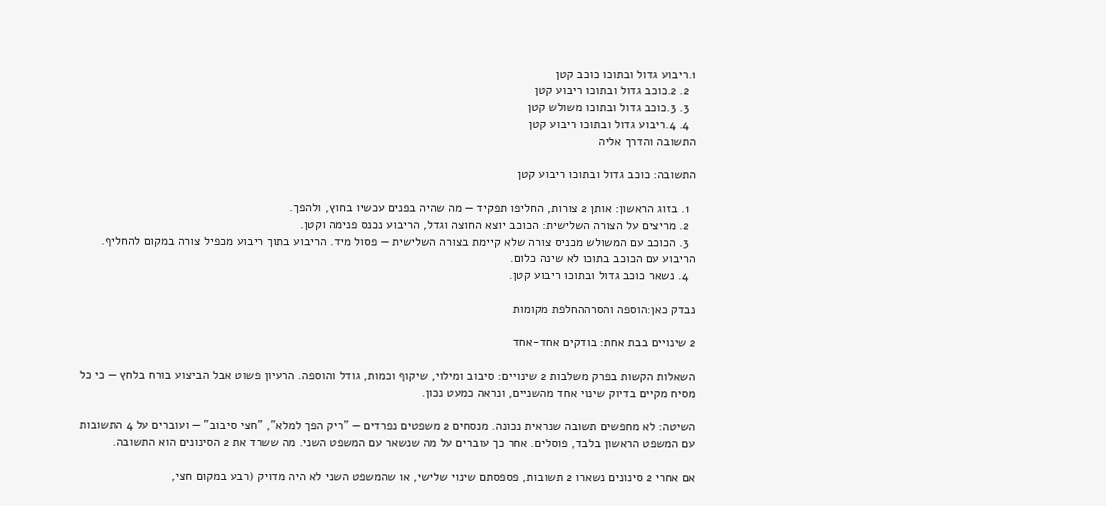1.ריבוע גדול ובתוכו כוכב קטן
  2. 2.כוכב גדול ובתוכו ריבוע קטן
  3. 3.כוכב גדול ובתוכו משולש קטן
  4. 4.ריבוע גדול ובתוכו ריבוע קטן
התשובה והדרך אליה

התשובה: כוכב גדול ובתוכו ריבוע קטן

  1. בזוג הראשון: אותן 2 צורות, החליפו תפקיד — מה שהיה בפנים עכשיו בחוץ, ולהפך.
  2. מריצים על הצורה השלישית: הכוכב יוצא החוצה וגדל, הריבוע נכנס פנימה וקטן.
  3. הכוכב עם המשולש מכניס צורה שלא קיימת בצורה השלישית — פסול מיד. הריבוע בתוך ריבוע מכפיל צורה במקום להחליף. הריבוע עם הכוכב בתוכו לא שינה כלום.
  4. נשאר כוכב גדול ובתוכו ריבוע קטן.

נבדק כאן:הוספה והסרההחלפת מקומות

2 שינויים בבת אחת: בודקים אחד-אחד

השאלות הקשות בפרק משלבות 2 שינויים: סיבוב ומילוי, שיקוף וכמות, גודל והוספה. הרעיון פשוט אבל הביצוע בורח בלחץ — כי כל מסיח מקיים בדיוק שינוי אחד מהשניים, ונראה כמעט נכון.

השיטה: לא מחפשים תשובה שנראית נכונה. מנסחים 2 משפטים נפרדים — "ריק הפך למלא", "חצי סיבוב" — ועוברים על 4 התשובות עם המשפט הראשון בלבד, פוסלים. אחר כך עוברים על מה שנשאר עם המשפט השני. מה ששרד את 2 הסינונים הוא התשובה.

אם אחרי 2 סינונים נשארו 2 תשובות, פספסתם שינוי שלישי, או שהמשפט השני לא היה מדויק (רבע במקום חצי,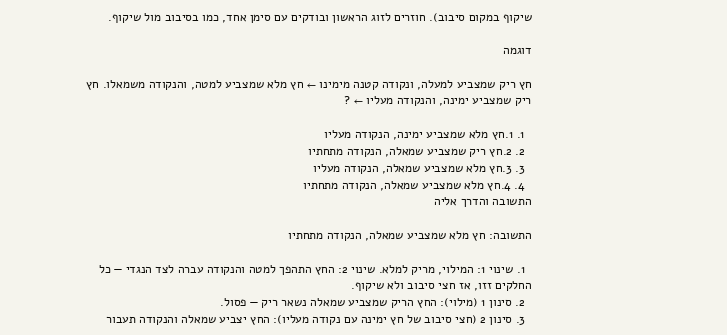שיקוף במקום סיבוב). חוזרים לזוג הראשון ובודקים עם סימן אחד, כמו בסיבוב מול שיקוף.

דוגמה

חץ ריק שמצביע למעלה, ונקודה קטנה מימינו ← חץ מלא שמצביע למטה, והנקודה משמאלו. חץ ריק שמצביע ימינה, והנקודה מעליו ← ?

  1. 1.חץ מלא שמצביע ימינה, הנקודה מעליו
  2. 2.חץ ריק שמצביע שמאלה, הנקודה מתחתיו
  3. 3.חץ מלא שמצביע שמאלה, הנקודה מעליו
  4. 4.חץ מלא שמצביע שמאלה, הנקודה מתחתיו
התשובה והדרך אליה

התשובה: חץ מלא שמצביע שמאלה, הנקודה מתחתיו

  1. שינוי 1: המילוי, מריק למלא. שינוי 2: החץ התהפך למטה והנקודה עברה לצד הנגדי — כל החלקים זזו, אז חצי סיבוב ולא שיקוף.
  2. סינון 1 (מילוי): החץ הריק שמצביע שמאלה נשאר ריק — פסול.
  3. סינון 2 (חצי סיבוב של חץ ימינה עם נקודה מעליו): החץ יצביע שמאלה והנקודה תעבור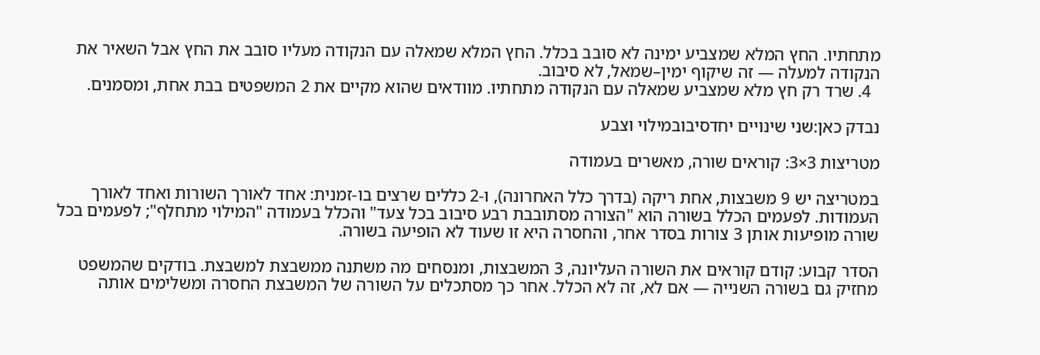מתחתיו. החץ המלא שמצביע ימינה לא סובב בכלל. החץ המלא שמאלה עם הנקודה מעליו סובב את החץ אבל השאיר את הנקודה למעלה — זה שיקוף ימין–שמאל, לא סיבוב.
  4. שרד רק חץ מלא שמצביע שמאלה עם הנקודה מתחתיו. מוודאים שהוא מקיים את 2 המשפטים בבת אחת, ומסמנים.

נבדק כאן:שני שינויים יחדסיבובמילוי וצבע

מטריצות 3×3: קוראים שורה, מאשרים בעמודה

במטריצה יש 9 משבצות, אחת ריקה (בדרך כלל האחרונה), ו-2 כללים שרצים בו-זמנית: אחד לאורך השורות ואחד לאורך העמודות. לפעמים הכלל בשורה הוא "הצורה מסתובבת רבע סיבוב בכל צעד" והכלל בעמודה "המילוי מתחלף"; לפעמים בכל שורה מופיעות אותן 3 צורות בסדר אחר, והחסרה היא זו שעוד לא הופיעה בשורה.

הסדר קבוע: קודם קוראים את השורה העליונה, 3 המשבצות, ומנסחים מה משתנה ממשבצת למשבצת. בודקים שהמשפט מחזיק גם בשורה השנייה — אם לא, זה לא הכלל. אחר כך מסתכלים על השורה של המשבצת החסרה ומשלימים אותה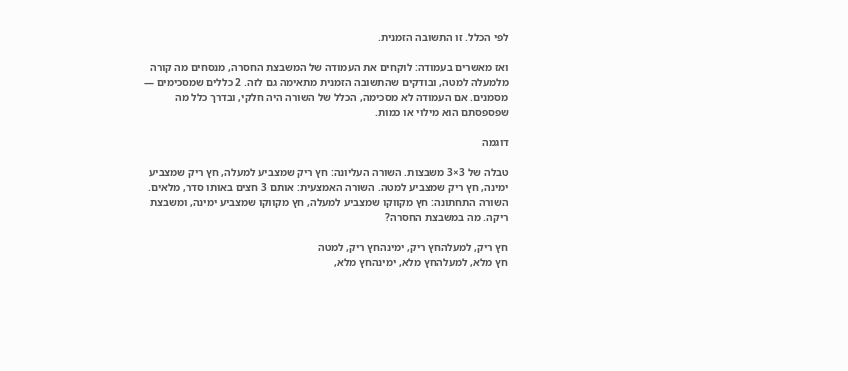לפי הכלל. זו התשובה הזמנית.

ואז מאשרים בעמודה: לוקחים את העמודה של המשבצת החסרה, מנסחים מה קורה מלמעלה למטה, ובודקים שהתשובה הזמנית מתאימה גם לזה. 2 כללים שמסכימים — מסמנים. אם העמודה לא מסכימה, הכלל של השורה היה חלקי, ובדרך כלל מה שפספסתם הוא מילוי או כמות.

דוגמה

טבלה של 3×3 משבצות. השורה העליונה: חץ ריק שמצביע למעלה, חץ ריק שמצביע ימינה, חץ ריק שמצביע למטה. השורה האמצעית: אותם 3 חצים באותו סדר, מלאים. השורה התחתונה: חץ מקווקו שמצביע למעלה, חץ מקווקו שמצביע ימינה, ומשבצת ריקה. מה במשבצת החסרה?

חץ ריק, למעלהחץ ריק, ימינהחץ ריק, למטה
חץ מלא, למעלהחץ מלא, ימינהחץ מלא,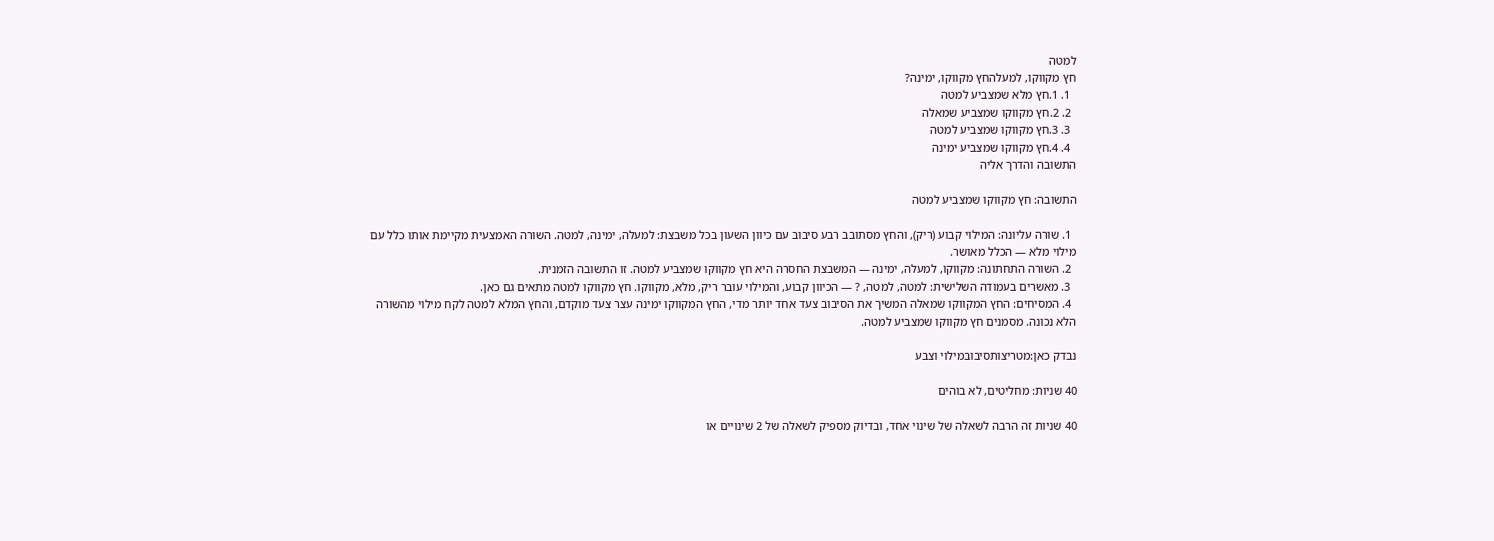למטה
חץ מקווקו, למעלהחץ מקווקו, ימינה?
  1. 1.חץ מלא שמצביע למטה
  2. 2.חץ מקווקו שמצביע שמאלה
  3. 3.חץ מקווקו שמצביע למטה
  4. 4.חץ מקווקו שמצביע ימינה
התשובה והדרך אליה

התשובה: חץ מקווקו שמצביע למטה

  1. שורה עליונה: המילוי קבוע (ריק), והחץ מסתובב רבע סיבוב עם כיוון השעון בכל משבצת: למעלה, ימינה, למטה. השורה האמצעית מקיימת אותו כלל עם מילוי מלא — הכלל מאושר.
  2. השורה התחתונה: מקווקו, למעלה, ימינה — המשבצת החסרה היא חץ מקווקו שמצביע למטה. זו התשובה הזמנית.
  3. מאשרים בעמודה השלישית: למטה, למטה, ? — הכיוון קבוע, והמילוי עובר ריק, מלא, מקווקו. חץ מקווקו למטה מתאים גם כאן.
  4. המסיחים: החץ המקווקו שמאלה המשיך את הסיבוב צעד אחד יותר מדי, החץ המקווקו ימינה עצר צעד מוקדם, והחץ המלא למטה לקח מילוי מהשורה הלא נכונה. מסמנים חץ מקווקו שמצביע למטה.

נבדק כאן:מטריצותסיבובמילוי וצבע

40 שניות: מחליטים, לא בוהים

40 שניות זה הרבה לשאלה של שינוי אחד, ובדיוק מספיק לשאלה של 2 שינויים או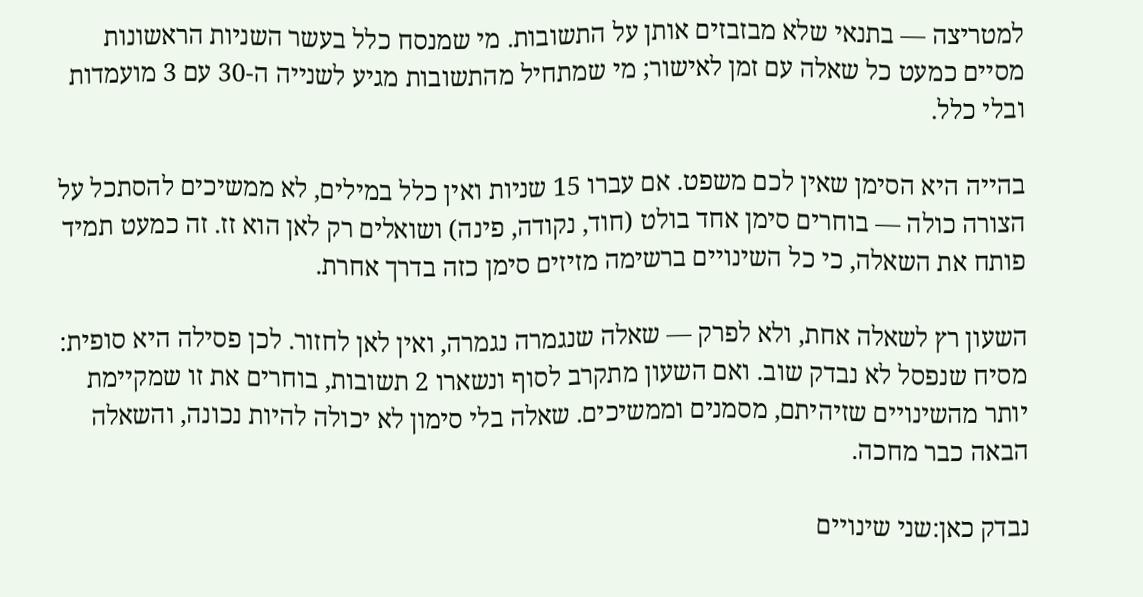למטריצה — בתנאי שלא מבזבזים אותן על התשובות. מי שמנסח כלל בעשר השניות הראשונות מסיים כמעט כל שאלה עם זמן לאישור; מי שמתחיל מהתשובות מגיע לשנייה ה-30 עם 3 מועמדות ובלי כלל.

בהייה היא הסימן שאין לכם משפט. אם עברו 15 שניות ואין כלל במילים, לא ממשיכים להסתכל על הצורה כולה — בוחרים סימן אחד בולט (חוד, נקודה, פינה) ושואלים רק לאן הוא זז. זה כמעט תמיד פותח את השאלה, כי כל השינויים ברשימה מזיזים סימן כזה בדרך אחרת.

השעון רץ לשאלה אחת, ולא לפרק — שאלה שנגמרה נגמרה, ואין לאן לחזור. לכן פסילה היא סופית: מסיח שנפסל לא נבדק שוב. ואם השעון מתקרב לסוף ונשארו 2 תשובות, בוחרים את זו שמקיימת יותר מהשינויים שזיהיתם, מסמנים וממשיכים. שאלה בלי סימון לא יכולה להיות נכונה, והשאלה הבאה כבר מחכה.

נבדק כאן:שני שינויים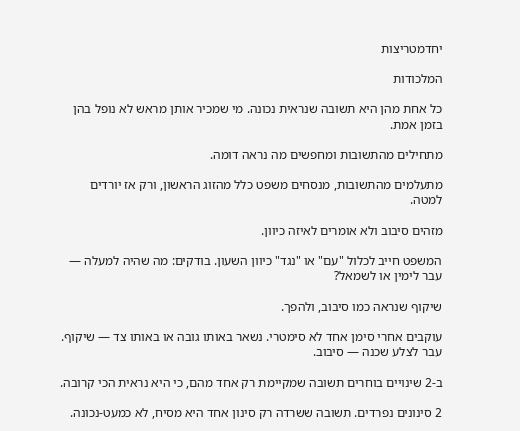יחדמטריצות

המלכודות

כל אחת מהן היא תשובה שנראית נכונה. מי שמכיר אותן מראש לא נופל בהן בזמן אמת.

מתחילים מהתשובות ומחפשים מה נראה דומה.

מתעלמים מהתשובות, מנסחים משפט כלל מהזוג הראשון, ורק אז יורדים למטה.

מזהים סיבוב ולא אומרים לאיזה כיוון.

המשפט חייב לכלול "עם" או "נגד" כיוון השעון. בודקים: מה שהיה למעלה — עבר לימין או לשמאל?

שיקוף שנראה כמו סיבוב, ולהפך.

עוקבים אחרי סימן אחד לא סימטרי. נשאר באותו גובה או באותו צד — שיקוף. עבר לצלע שכנה — סיבוב.

ב-2 שינויים בוחרים תשובה שמקיימת רק אחד מהם, כי היא נראית הכי קרובה.

2 סינונים נפרדים. תשובה ששרדה רק סינון אחד היא מסיח, לא כמעט-נכונה.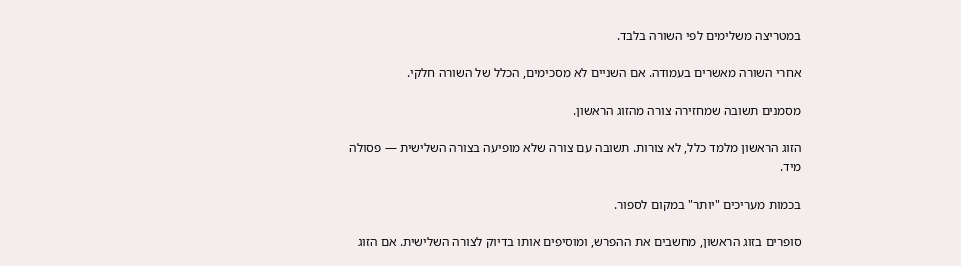במטריצה משלימים לפי השורה בלבד.

אחרי השורה מאשרים בעמודה. אם השניים לא מסכימים, הכלל של השורה חלקי.

מסמנים תשובה שמחזירה צורה מהזוג הראשון.

הזוג הראשון מלמד כלל, לא צורות. תשובה עם צורה שלא מופיעה בצורה השלישית — פסולה מיד.

בכמות מעריכים "יותר" במקום לספור.

סופרים בזוג הראשון, מחשבים את ההפרש, ומוסיפים אותו בדיוק לצורה השלישית. אם הזוג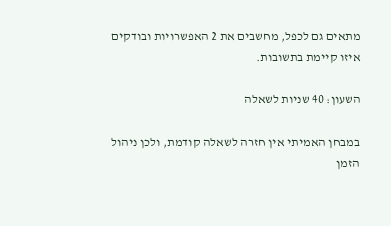מתאים גם לכפל, מחשבים את 2 האפשרויות ובודקים איזו קיימת בתשובות.

השעון: 40 שניות לשאלה

במבחן האמיתי אין חזרה לשאלה קודמת, ולכן ניהול הזמן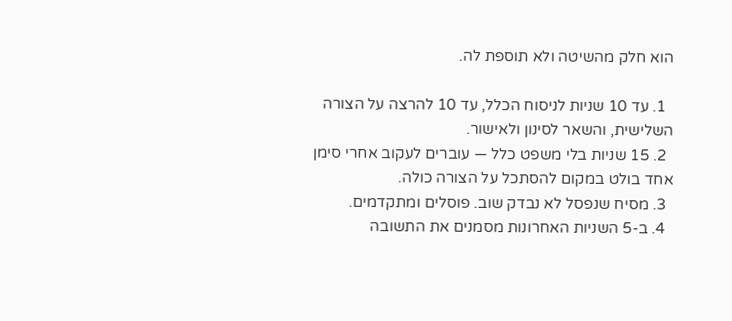הוא חלק מהשיטה ולא תוספת לה.

  1. עד 10 שניות לניסוח הכלל, עד 10 להרצה על הצורה השלישית, והשאר לסינון ולאישור.
  2. 15 שניות בלי משפט כלל — עוברים לעקוב אחרי סימן אחד בולט במקום להסתכל על הצורה כולה.
  3. מסיח שנפסל לא נבדק שוב. פוסלים ומתקדמים.
  4. ב-5 השניות האחרונות מסמנים את התשובה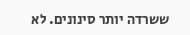ששרדה יותר סינונים. לא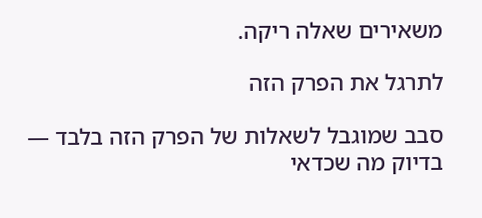משאירים שאלה ריקה.

לתרגל את הפרק הזה

סבב שמוגבל לשאלות של הפרק הזה בלבד — בדיוק מה שכדאי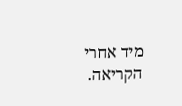מיד אחרי הקריאה.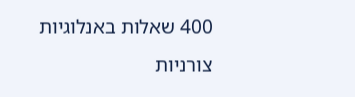400 שאלות באנלוגיות צורניות